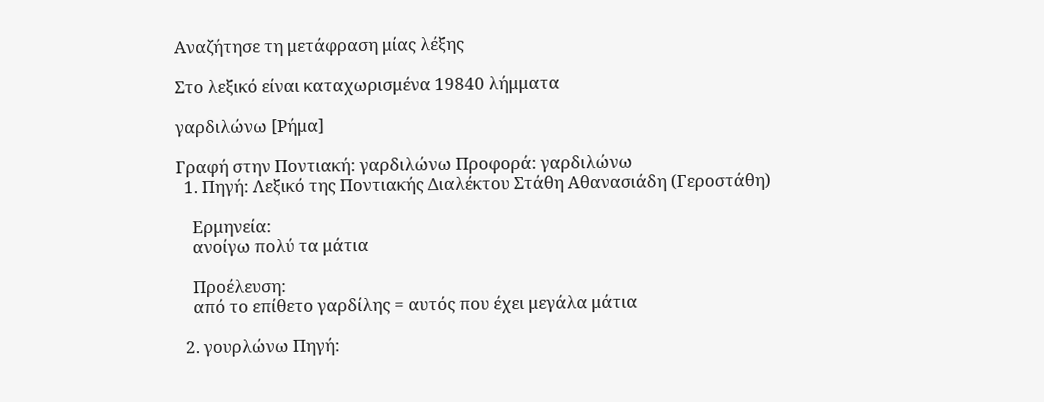Αναζήτησε τη μετάφραση μίας λέξης

Στο λεξικό είναι καταχωρισμένα 19840 λήμματα

γαρδιλώνω [Ρήμα]

Γραφή στην Ποντιακή: γαρδιλώνω Προφορά: γαρδιλώνω
  1. Πηγή: Λεξικό της Ποντιακής Διαλέκτου Στάθη Αθανασιάδη (Γεροστάθη)

    Ερμηνεία:
    ανοίγω πολύ τα μάτια

    Προέλευση:
    από το επίθετο γαρδίλης = αυτός που έχει μεγάλα μάτια

  2. γουρλώνω Πηγή: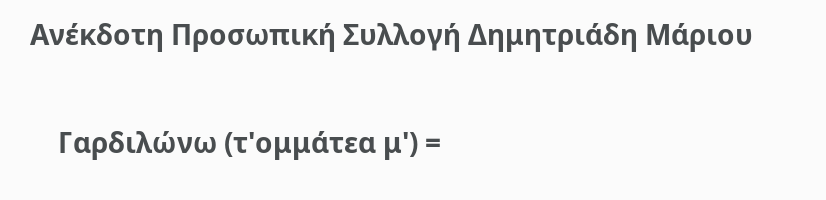Ανέκδοτη Προσωπική Συλλογή Δημητριάδη Μάριου

    Γαρδιλώνω (τ'ομμάτεα μ') =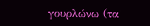γουρλώνω (τα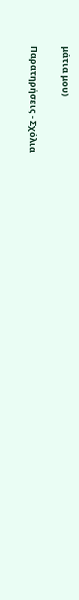μάτια μου)

Παρατηρήσεις - Σχόλια